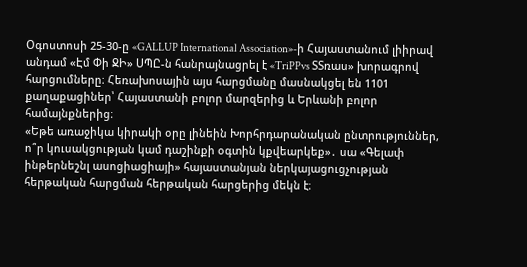Օգոստոսի 25-30-ը «GALLUP International Association»-ի Հայաստանում լիիրավ անդամ «Էմ Փի ՋԻ» ՍՊԸ-ն հանրայնացրել է «TriPPvs ՏՏռաս» խորագրով հարցումները։ Հեռախոսային այս հարցմանը մասնակցել են 1101 քաղաքացիներ՝ Հայաստանի բոլոր մարզերից և Երևանի բոլոր համայնքներից։
«Եթե առաջիկա կիրակի օրը լինեին Խորհրդարանական ընտրություններ, ո՞ր կուսակցության կամ դաշինքի օգտին կքվեարկեք»․ սա «Գելափ ինթերնեշնլ ասոցիացիայի» հայաստանյան ներկայացուցչության հերթական հարցման հերթական հարցերից մեկն է։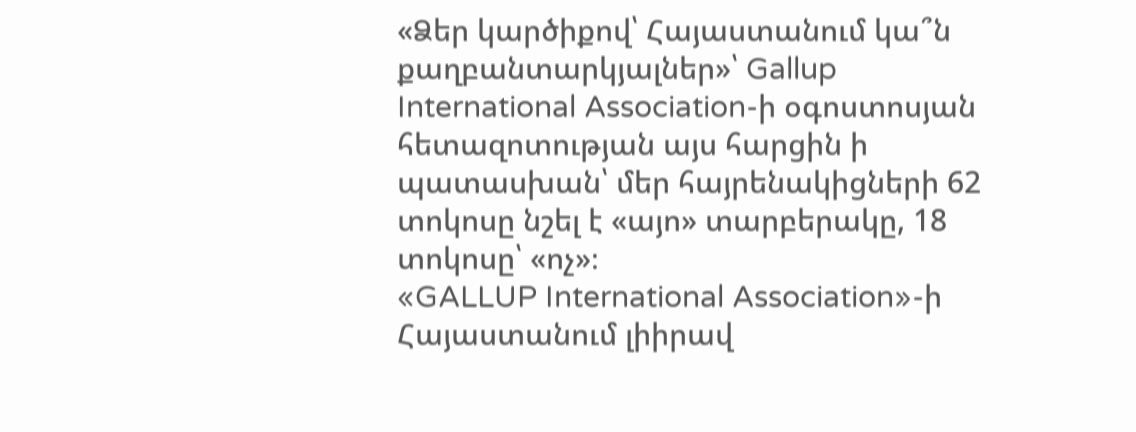«Ձեր կարծիքով՝ Հայաստանում կա՞ն քաղբանտարկյալներ»՝ Gallup International Association-ի օգոստոսյան հետազոտության այս հարցին ի պատասխան՝ մեր հայրենակիցների 62 տոկոսը նշել է «այո» տարբերակը, 18 տոկոսը՝ «ոչ»։
«GALLUP International Association»-ի Հայաստանում լիիրավ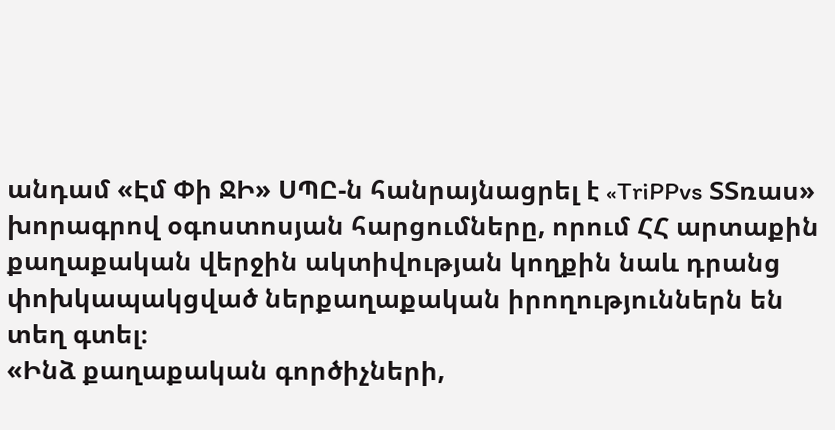անդամ «Էմ Փի ՋԻ» ՍՊԸ-ն հանրայնացրել է «TriPPvs ՏՏռաս» խորագրով օգոստոսյան հարցումները, որում ՀՀ արտաքին քաղաքական վերջին ակտիվության կողքին նաև դրանց փոխկապակցված ներքաղաքական իրողություններն են տեղ գտել։
«Ինձ քաղաքական գործիչների,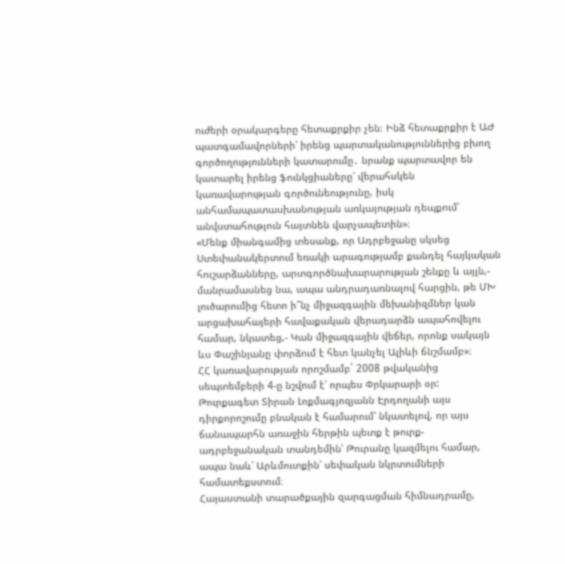ուժերի օրակարգերը հետաքրքիր չեն։ Ինձ հետաքրքիր է ԱԺ պատգամավորների՝ իրենց պարտականություններից բխող գործողությունների կատարումը․ նրանք պարտավոր են կատարել իրենց ֆունկցիաները՝ վերահսկեն կառավարության գործունեությունը, իսկ անհամապատասխանության առկայության դեպքում՝ անվստահություն հայտնեն վարչապետին»։
«Մենք միանգամից տեսանք, որ Ադրբեջանը սկսեց Ստեփանակերտում եռակի արագությամբ քանդել հայկական հուշարձանները, արտգործնախարարության շենքը և այլն,- մանրամասնեց նա, ապա անդրադառնալով հարցին, թե ՄԽ լուծարումից հետո ի՞նչ միջազգային մեխանիզմներ կան արցախահայերի հավաքական վերադարձն ապահովելու համար, նկատեց,- Կան միջազգային վեճեր, որոնք սակայն ևս Փաշինյանը փորձում է հետ կանչել Ալիևի ճնշմամբ»։
ՀՀ կառավարության որոշմամբ` 2008 թվականից սեպտեմբերի 4-ը նշվում է՝ որպես Փրկարարի օր:
Թուրքագետ Տիրան Լոքմագյոզյանն Էրդողանի այս դիրքորոշումը բնական է համարում՝ նկատելով, որ այս ճանապարհն առաջին հերթին պետք է թուրք-ադրբեջանական տանդեմին՝ Թուրանը կազմելու համար, ապա նաև՝ Արևմուտքին՝ սեփական նկրտումների համատեքստում։
Հայաստանի տարածքային զարգացման հիմնադրամը,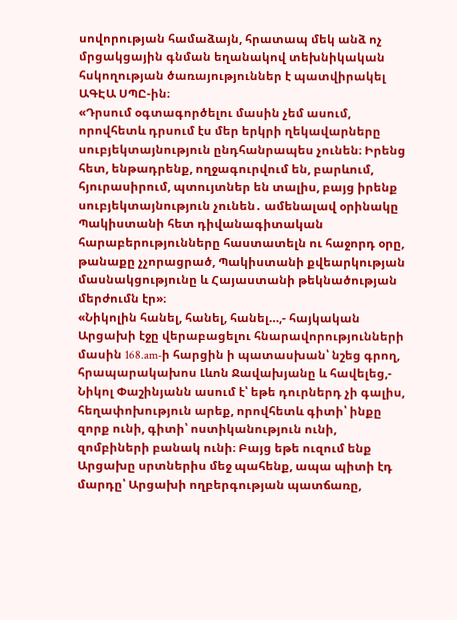սովորության համաձայն, հրատապ մեկ անձ ոչ մրցակցային գնման եղանակով տեխնիկական հսկողության ծառայություններ է պատվիրակել ԱԳԷԱ ՍՊԸ-ին։
«Դրսում օգտագործելու մասին չեմ ասում, որովհետև դրսում էս մեր երկրի ղեկավարները սուբյեկտայնություն ընդհանրապես չունեն։ Իրենց հետ, ենթադրենք, ողջագուրվում են, բարևում, հյուրասիրում, պտույտներ են տալիս, բայց իրենք սուբյեկտայնություն չունեն․ ամենալավ օրինակը Պակիստանի հետ դիվանագիտական հարաբերությունները հաստատելն ու հաջորդ օրը, թանաքը չչորացրած, Պակիստանի քվեարկության մասնակցությունը և Հայաստանի թեկնածության մերժումն էր»։
«Նիկոլին հանել, հանել, հանել…,- հայկական Արցախի էջը վերաբացելու հնարավորությունների մասին 168.am-ի հարցին ի պատասխան՝ նշեց գրող, հրապարակախոս Լևոն Ջավախյանը և հավելեց,- Նիկոլ Փաշինյանն ասում է՝ եթե դուրներդ չի գալիս, հեղափոխություն արեք, որովհետև գիտի՝ ինքը զորք ունի, գիտի՝ ոստիկանություն ունի, զոմբիների բանակ ունի։ Բայց եթե ուզում ենք Արցախը սրտներիս մեջ պահենք, ապա պիտի էդ մարդը՝ Արցախի ողբերգության պատճառը,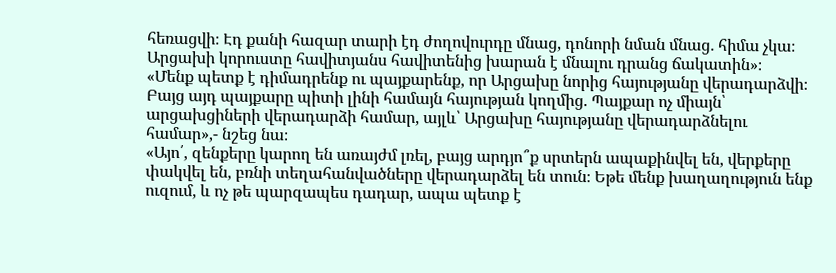հեռացվի։ Էդ քանի հազար տարի էդ ժողովուրդը մնաց, դոնորի նման մնաց․ հիմա չկա։ Արցախի կորուստը հավիտյանս հավիտենից խարան է մնալու դրանց ճակատին»։
«Մենք պետք է դիմադրենք ու պայքարենք, որ Արցախը նորից հայությանը վերադարձվի։ Բայց այդ պայքարը պիտի լինի համայն հայության կողմից. Պայքար ոչ միայն՝ արցախցիների վերադարձի համար, այլև՝ Արցախը հայությանը վերադարձնելու համար»,- նշեց նա։
«Այո՛, զենքերը կարող են առայժմ լռել, բայց արդյո՞ք սրտերն ապաքինվել են, վերքերը փակվել են, բռնի տեղահանվածները վերադարձել են տուն։ Եթե մենք խաղաղություն ենք ուզում, և ոչ թե պարզապես դադար, ապա պետք է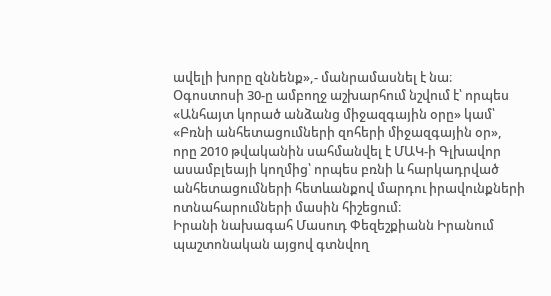ավելի խորը զննենք»,- մանրամասնել է նա։
Օգոստոսի 30-ը ամբողջ աշխարհում նշվում է՝ որպես «Անհայտ կորած անձանց միջազգային օրը» կամ՝ «Բռնի անհետացումների զոհերի միջազգային օր», որը 2010 թվականին սահմանվել է ՄԱԿ-ի Գլխավոր ասամբլեայի կողմից՝ որպես բռնի և հարկադրված անհետացումների հետևանքով մարդու իրավունքների ոտնահարումների մասին հիշեցում։
Իրանի նախագահ Մասուդ Փեզեշքիանն Իրանում պաշտոնական այցով գտնվող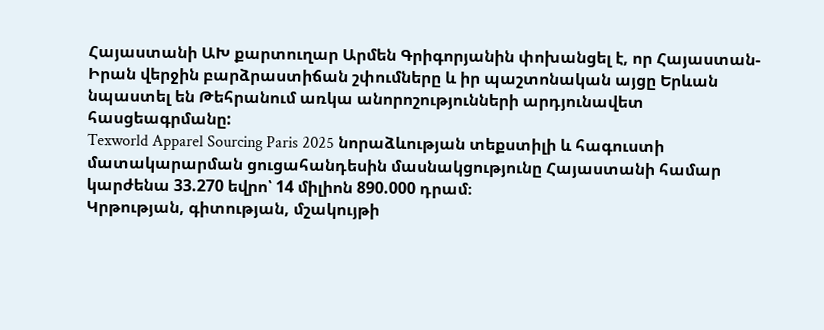Հայաստանի ԱԽ քարտուղար Արմեն Գրիգորյանին փոխանցել է, որ Հայաստան-Իրան վերջին բարձրաստիճան շփումները և իր պաշտոնական այցը Երևան նպաստել են Թեհրանում առկա անորոշությունների արդյունավետ հասցեագրմանը:
Texworld Apparel Sourcing Paris 2025 նորաձևության տեքստիլի և հագուստի մատակարարման ցուցահանդեսին մասնակցությունը Հայաստանի համար կարժենա 33.270 եվրո՝ 14 միլիոն 890.000 դրամ։
Կրթության, գիտության, մշակույթի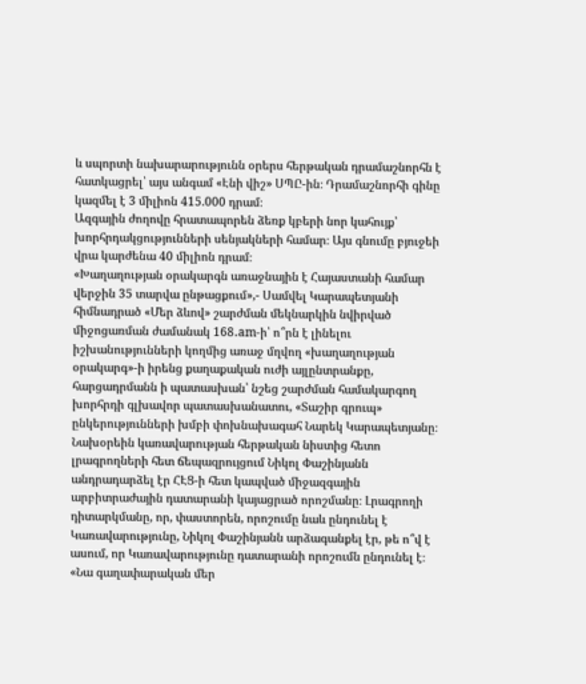և սպորտի նախարարությունն օրերս հերթական դրամաշնորհն է հատկացրել՝ այս անգամ «Էնի վիշ» ՍՊԸ-ին։ Դրամաշնորհի գինը կազմել է 3 միլիոն 415.000 դրամ։
Ազգային ժողովը հրատապորեն ձեռք կբերի նոր կահույք՝ խորհրդակցությունների սենյակների համար։ Այս գնումը բյուջեի վրա կարժենա 40 միլիոն դրամ։
«Խաղաղության օրակարգն առաջնային է Հայաստանի համար վերջին 35 տարվա ընթացքում»,- Սամվել Կարապետյանի հիմնադրած «Մեր ձևով» շարժման մեկնարկին նվիրված միջոցառման ժամանակ 168․am-ի՝ ո՞րն է լինելու իշխանությունների կողմից առաջ մղվող «խաղաղության օրակարգ»-ի իրենց քաղաքական ուժի այլընտրանքը, հարցադրմանն ի պատասխան՝ նշեց շարժման համակարգող խորհրդի գլխավոր պատասխանատու, «Տաշիր գրուպ» ընկերությունների խմբի փոխնախագահ Նարեկ Կարապետյանը։
Նախօրեին կառավարության հերթական նիստից հետո լրագրողների հետ ճեպազրույցում Նիկոլ Փաշինյանն անդրադարձել էր ՀԷՑ-ի հետ կապված միջազգային արբիտրաժային դատարանի կայացրած որոշմանը։ Լրագրողի դիտարկմանը, որ, փաստորեն, որոշումը նաև ընդունել է Կառավարությունը, Նիկոլ Փաշինյանն արձագանքել էր, թե ո՞վ է ասում, որ Կառավարությունը դատարանի որոշումն ընդունել է։
«Նա գաղափարական մեր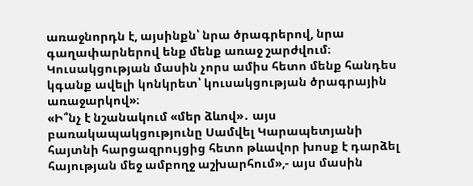առաջնորդն է, այսինքն՝ նրա ծրագրերով, նրա գաղափարներով ենք մենք առաջ շարժվում։ Կուսակցության մասին չորս ամիս հետո մենք հանդես կգանք ավելի կոնկրետ՝ կուսակցության ծրագրային առաջարկով»։
«Ի՞նչ է նշանակում «մեր ձևով»․ այս բառակապակցությունը Սամվել Կարապետյանի հայտնի հարցազրույցից հետո թևավոր խոսք է դարձել հայության մեջ ամբողջ աշխարհում»,- այս մասին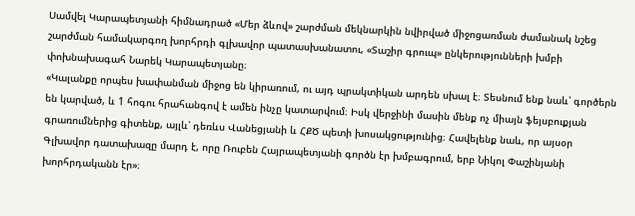Սամվել Կարապետյանի հիմնադրած «Մեր ձևով» շարժման մեկնարկին նվիրված միջոցառման ժամանակ նշեց շարժման համակարգող խորհրդի գլխավոր պատասխանատու, «Տաշիր գրուպ» ընկերությունների խմբի փոխնախագահ Նարեկ Կարապետյանը։
«Կալանքը որպես խափանման միջոց են կիրառում, ու այդ պրակտիկան արդեն սխալ է։ Տեսնում ենք նաև՝ գործերն են կարված, և 1 հոգու հրահանգով է ամեն ինչը կատարվում։ Իսկ վերջինի մասին մենք ոչ միայն ֆեյսբուքյան գրառումներից գիտենք, այլև՝ դեռևս Վանեցյանի և ՀՔԾ պետի խոսակցությունից։ Հավելենք նաև, որ այսօր Գլխավոր դատախազը մարդ է, որը Ռուբեն Հայրապետյանի գործն էր խմբագրում, երբ Նիկոլ Փաշինյանի խորհրդականն էր»։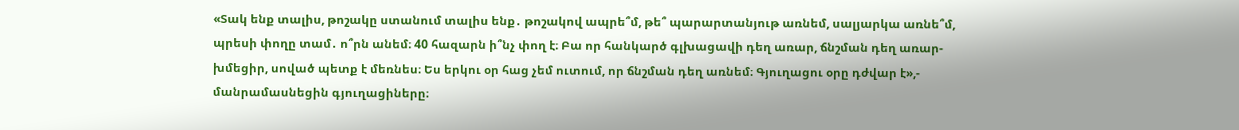«Տակ ենք տալիս, թոշակը ստանում տալիս ենք․ թոշակով ապրե՞մ, թե՞ պարարտանյութ առնեմ, սալյարկա առնե՞մ, պրեսի փողը տամ․ ո՞րն անեմ։ 40 հազարն ի՞նչ փող է։ Բա որ հանկարծ գլխացավի դեղ առար, ճնշման դեղ առար-խմեցիր, սոված պետք է մեռնես։ Ես երկու օր հաց չեմ ուտում, որ ճնշման դեղ առնեմ։ Գյուղացու օրը դժվար է»,- մանրամասնեցին գյուղացիները։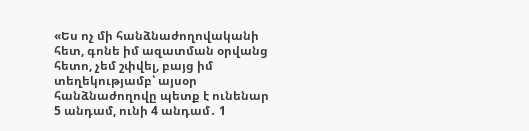«Ես ոչ մի հանձնաժողովականի հետ, գոնե իմ ազատման օրվանց հետո, չեմ շփվել, բայց իմ տեղեկությամբ՝ այսօր հանձնաժողովը պետք է ունենար 5 անդամ, ունի 4 անդամ․ 1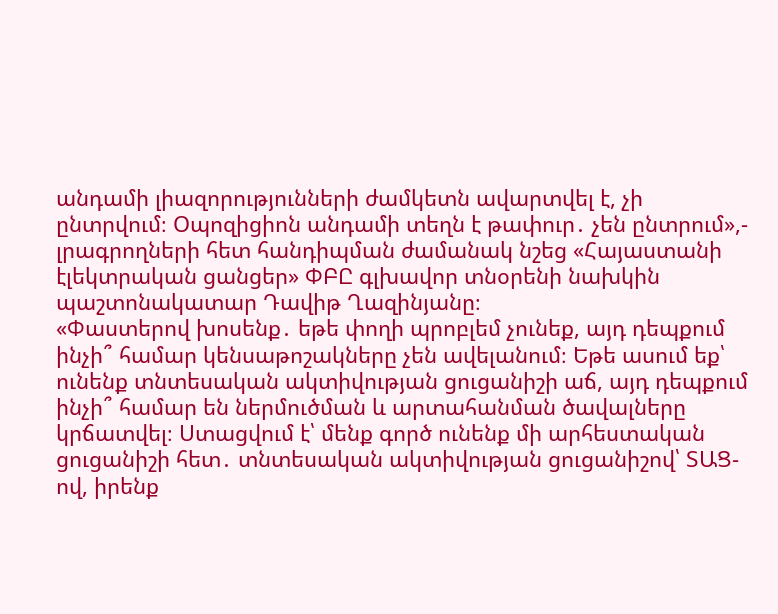անդամի լիազորությունների ժամկետն ավարտվել է, չի ընտրվում։ Օպոզիցիոն անդամի տեղն է թափուր․ չեն ընտրում»,- լրագրողների հետ հանդիպման ժամանակ նշեց «Հայաստանի էլեկտրական ցանցեր» ՓԲԸ գլխավոր տնօրենի նախկին պաշտոնակատար Դավիթ Ղազինյանը։
«Փաստերով խոսենք․ եթե փողի պրոբլեմ չունեք, այդ դեպքում ինչի՞ համար կենսաթոշակները չեն ավելանում։ Եթե ասում եք՝ ունենք տնտեսական ակտիվության ցուցանիշի աճ, այդ դեպքում ինչի՞ համար են ներմուծման և արտահանման ծավալները կրճատվել։ Ստացվում է՝ մենք գործ ունենք մի արհեստական ցուցանիշի հետ․ տնտեսական ակտիվության ցուցանիշով՝ ՏԱՑ-ով, իրենք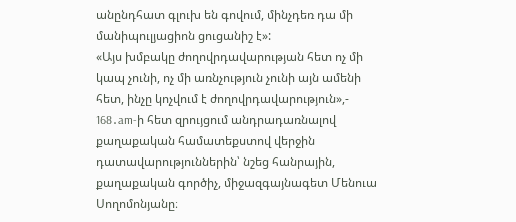անընդհատ գլուխ են գովում, մինչդեռ դա մի մանիպուլյացիոն ցուցանիշ է»:
«Այս խմբակը ժողովրդավարության հետ ոչ մի կապ չունի, ոչ մի առնչություն չունի այն ամենի հետ, ինչը կոչվում է ժողովրդավարություն»,- 168․am-ի հետ զրույցում անդրադառնալով քաղաքական համատեքստով վերջին դատավարություններին՝ նշեց հանրային, քաղաքական գործիչ, միջազգայնագետ Մենուա Սողոմոնյանը։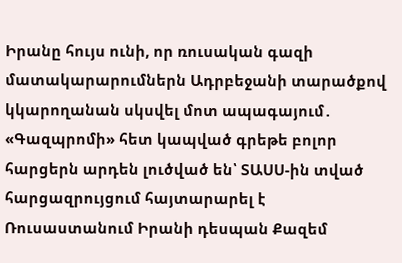Իրանը հույս ունի, որ ռուսական գազի մատակարարումներն Ադրբեջանի տարածքով կկարողանան սկսվել մոտ ապագայում․ «Գազպրոմի» հետ կապված գրեթե բոլոր հարցերն արդեն լուծված են՝ ՏԱՍՍ-ին տված հարցազրույցում հայտարարել է Ռուսաստանում Իրանի դեսպան Քազեմ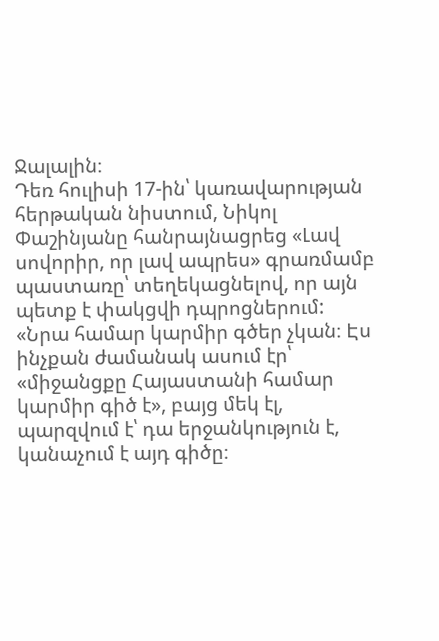Ջալալին։
Դեռ հուլիսի 17-ին՝ կառավարության հերթական նիստում, Նիկոլ Փաշինյանը հանրայնացրեց «Լավ սովորիր, որ լավ ապրես» գրառմամբ պաստառը՝ տեղեկացնելով, որ այն պետք է փակցվի դպրոցներում:
«Նրա համար կարմիր գծեր չկան։ Էս ինչքան ժամանակ ասում էր՝ «միջանցքը Հայաստանի համար կարմիր գիծ է», բայց մեկ էլ, պարզվում է՝ դա երջանկություն է, կանաչում է այդ գիծը։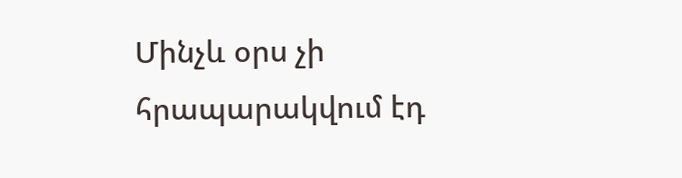Մինչև օրս չի հրապարակվում էդ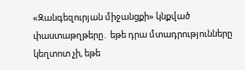«Զանգեզուրյան միջանցքի» կնքված փաստաթղթերը․ եթե դրա մտադրությունները կեղտոտ չի, եթե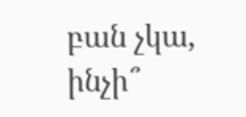բան չկա, ինչի՞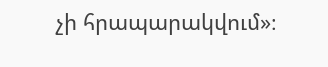չի հրապարակվում»։